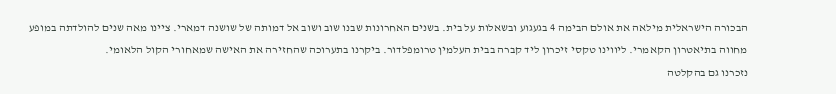הבכורה הישראלית מילאה את אולם הבימה 4 בגעגוע ובשאלות על בית. בשנים האחרונות שבנו שוב ושוב אל דמותה של שושנה דמארי. ציינו מאה שנים להולדתה במופע מחווה בתיאטרון הקאמרי. ליווינו טקסי זיכרון ליד קברה בבית העלמין טרומפלדור. ביקרנו בתערוכה שהחזירה את האישה שמאחורי הקול הלאומי.
נזכרנו גם בהקלטה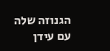הגנוזה שלה עם עידן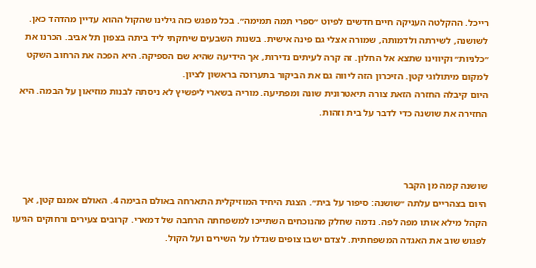רייכל. ההקלטה העניקה חיים חדשים לפיוט ״ספרי תמה תמימה״. בכל מפגש כזה גילינו שהקול ההוא עדיין מהדהד כאן.
לשושנה, לשירתה ולדמותה, שמורה אצלי גם פינה אישית. בשנות השבעים שיחקתי ליד ביתה בצפון תל אביב. הכרנו את ״כלניות״ וקיווינו שתצא אל החלון. זה קרה לעיתים נדירות, אך הידיעה שהיא שם הספיקה. היא הפכה את הרחוב השקט למקום מיתולוגי קטן. הזיכרון הזה ליווה גם את הביקור בתערוכה בראשון לציון.
היום קיבלה החזרה הזאת צורה תיאטרונית שונה ומפתיעה. מוריה בשארי ליפשיץ לא ניסתה לבנות מוזיאון על הבמה. היא החזירה את שושנה כדי לדבר על בית וזהות.



שושנה קמה מן הקבר
היום בצהריים עלתה ״שושנה: סיפור על בית״. הצגת היחיד המוזיקלית התארחה באולם הבימה 4. האולם אמנם קטן, אך הקהל מילא אותו מפה לפה. נדמה שחלק מהנוכחים השתייכו למשפחתה הרחבה של דמארי. קרובים צעירים ורחוקים הגיעו לפגוש שוב את האגדה המשפחתית. לצדם ישבו צופים שגדלו על השירים ועל הקול.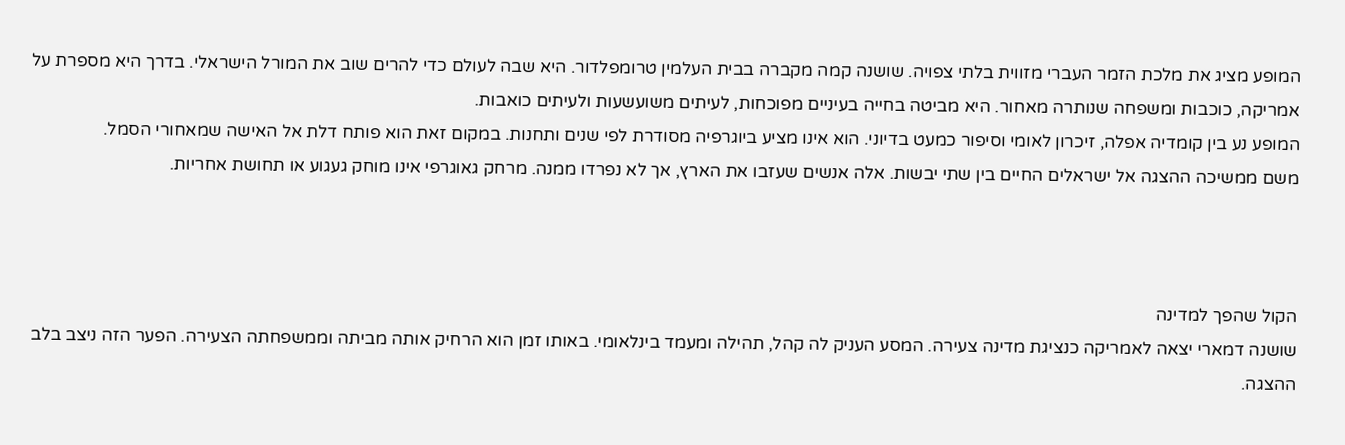המופע מציג את מלכת הזמר העברי מזווית בלתי צפויה. שושנה קמה מקברה בבית העלמין טרומפלדור. היא שבה לעולם כדי להרים שוב את המורל הישראלי. בדרך היא מספרת על אמריקה, כוכבות ומשפחה שנותרה מאחור. היא מביטה בחייה בעיניים מפוכחות, לעיתים משועשעות ולעיתים כואבות.
המופע נע בין קומדיה אפלה, זיכרון לאומי וסיפור כמעט בדיוני. הוא אינו מציע ביוגרפיה מסודרת לפי שנים ותחנות. במקום זאת הוא פותח דלת אל האישה שמאחורי הסמל.
משם ממשיכה ההצגה אל ישראלים החיים בין שתי יבשות. אלה אנשים שעזבו את הארץ, אך לא נפרדו ממנה. מרחק גאוגרפי אינו מוחק געגוע או תחושת אחריות.



הקול שהפך למדינה
שושנה דמארי יצאה לאמריקה כנציגת מדינה צעירה. המסע העניק לה קהל, תהילה ומעמד בינלאומי. באותו זמן הוא הרחיק אותה מביתה וממשפחתה הצעירה. הפער הזה ניצב בלב ההצגה.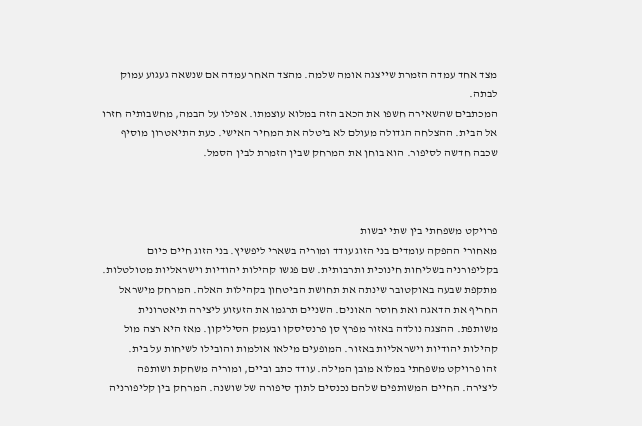מצד אחד עמדה הזמרת שייצגה אומה שלמה. מהצד האחר עמדה אם שנשאה געגוע עמוק לבתה.
המכתבים שהשאירה חשפו את הכאב הזה במלוא עוצמתו. אפילו על הבמה, מחשבותיה חזרו אל הבית. ההצלחה הגדולה מעולם לא ביטלה את המחיר האישי. כעת התיאטרון מוסיף שכבה חדשה לסיפור. הוא בוחן את המרחק שבין הזמרת לבין הסמל.



פרויקט משפחתי בין שתי יבשות
מאחורי ההפקה עומדים בני הזוג עודד ומוריה בשארי ליפשיץ. בני הזוג חיים כיום בקליפורניה בשליחות חינוכית ותרבותית. שם פגשו קהילות יהודיות וישראליות מטולטלות.
מתקפת שבעה באוקטובר שינתה את תחושת הביטחון בקהילות האלה. המרחק מישראל החריף את הדאגה ואת חוסר האונים. השניים תרגמו את הזעזוע ליצירה תיאטרונית משותפת. ההצגה נולדה באזור מפרץ סן פרנסיסקו ובעמק הסיליקון. מאז היא רצה מול קהילות יהודיות וישראליות באזור. המופעים מילאו אולמות והובילו לשיחות על בית.
זהו פרויקט משפחתי במלוא מובן המילה. עודד כתב וביים, ומוריה משחקת ושותפה ליצירה. החיים המשותפים שלהם נכנסים לתוך סיפורה של שושנה. המרחק בין קליפורניה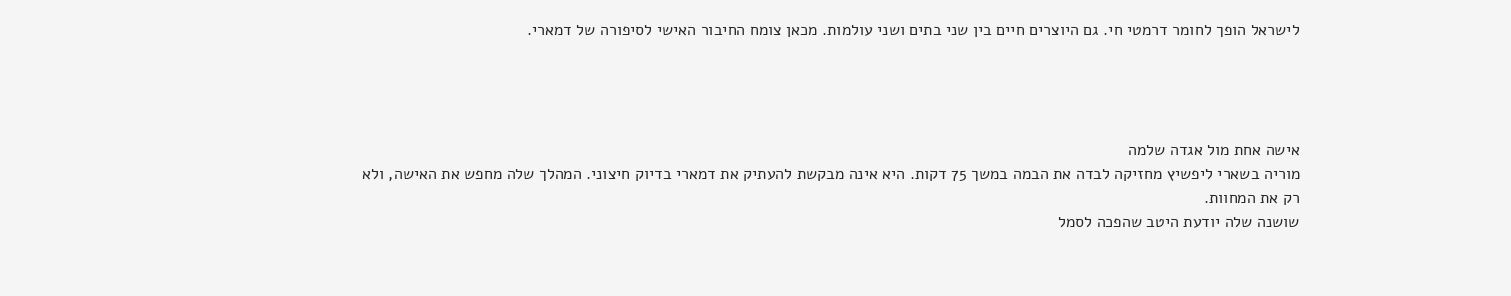לישראל הופך לחומר דרמטי חי. גם היוצרים חיים בין שני בתים ושני עולמות. מכאן צומח החיבור האישי לסיפורה של דמארי.




אישה אחת מול אגדה שלמה
מוריה בשארי ליפשיץ מחזיקה לבדה את הבמה במשך 75 דקות. היא אינה מבקשת להעתיק את דמארי בדיוק חיצוני. המהלך שלה מחפש את האישה, ולא רק את המחוות.
שושנה שלה יודעת היטב שהפכה לסמל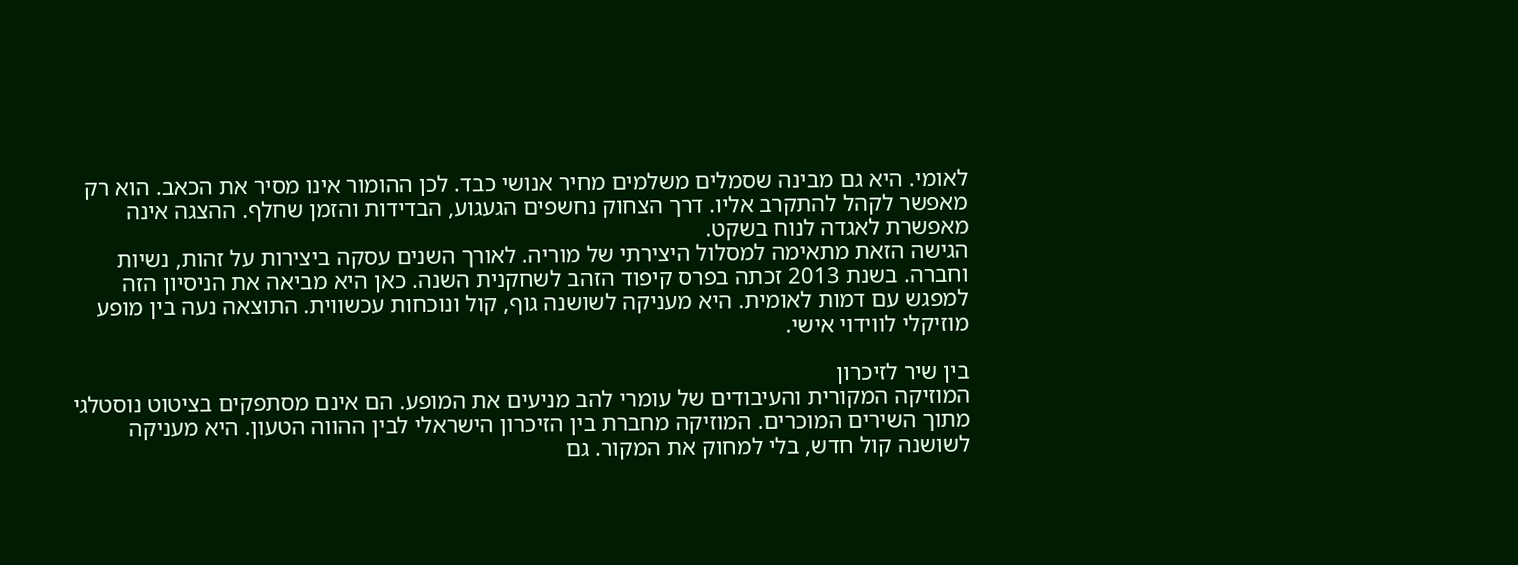לאומי. היא גם מבינה שסמלים משלמים מחיר אנושי כבד. לכן ההומור אינו מסיר את הכאב. הוא רק מאפשר לקהל להתקרב אליו. דרך הצחוק נחשפים הגעגוע, הבדידות והזמן שחלף. ההצגה אינה מאפשרת לאגדה לנוח בשקט.
הגישה הזאת מתאימה למסלול היצירתי של מוריה. לאורך השנים עסקה ביצירות על זהות, נשיות וחברה. בשנת 2013 זכתה בפרס קיפוד הזהב לשחקנית השנה. כאן היא מביאה את הניסיון הזה למפגש עם דמות לאומית. היא מעניקה לשושנה גוף, קול ונוכחות עכשווית. התוצאה נעה בין מופע מוזיקלי לווידוי אישי.

בין שיר לזיכרון
המוזיקה המקורית והעיבודים של עומרי להב מניעים את המופע. הם אינם מסתפקים בציטוט נוסטלגי מתוך השירים המוכרים. המוזיקה מחברת בין הזיכרון הישראלי לבין ההווה הטעון. היא מעניקה לשושנה קול חדש, בלי למחוק את המקור. גם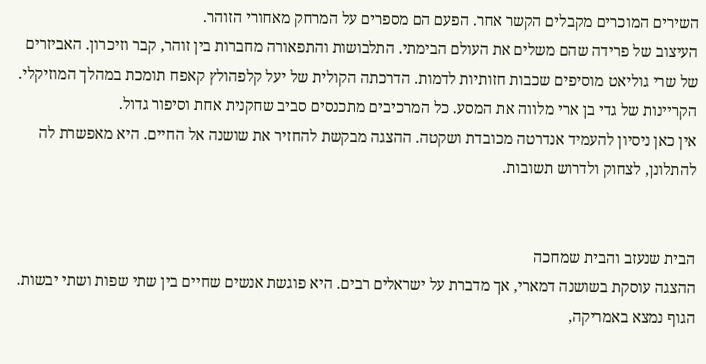השירים המוכרים מקבלים הקשר אחר. הפעם הם מספרים על המרחק מאחורי הזוהר.
העיצוב של פרידה שהם משלים את העולם הבימתי. התלבושות והתפאורה מחברות בין זוהר, קבר וזיכרון. האביזרים של שרי גוליאט מוסיפים שכבות חזותיות לדמות. הדרכתה הקולית של יעל קלפהולץ קאפח תומכת במהלך המוזיקלי. הקריינות של גדי בן ארי מלווה את המסע. כל המרכיבים מתכנסים סביב שחקנית אחת וסיפור גדול.
אין כאן ניסיון להעמיד אנדרטה מכובדת ושקטה. ההצגה מבקשת להחזיר את שושנה אל החיים. היא מאפשרת לה להתלונן, לצחוק ולדרוש תשובות.


הבית שנעזב והבית שמחכה
ההצגה עוסקת בשושנה דמארי, אך מדברת על ישראלים רבים. היא פוגשת אנשים שחיים בין שתי שפות ושתי יבשות. הגוף נמצא באמריקה,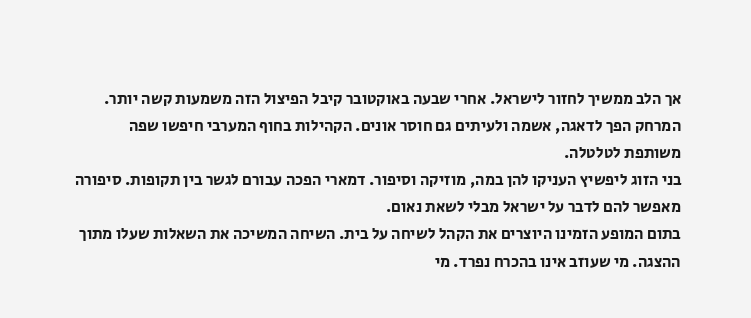אך הלב ממשיך לחזור לישראל. אחרי שבעה באוקטובר קיבל הפיצול הזה משמעות קשה יותר. המרחק הפך לדאגה, אשמה ולעיתים גם חוסר אונים. הקהילות בחוף המערבי חיפשו שפה משותפת לטלטלה.
בני הזוג ליפשיץ העניקו להן במה, מוזיקה וסיפור. דמארי הפכה עבורם לגשר בין תקופות. סיפורה מאפשר להם לדבר על ישראל מבלי לשאת נאום.
בתום המופע הזמינו היוצרים את הקהל לשיחה על בית. השיחה המשיכה את השאלות שעלו מתוך ההצגה. מי שעוזב אינו בהכרח נפרד. מי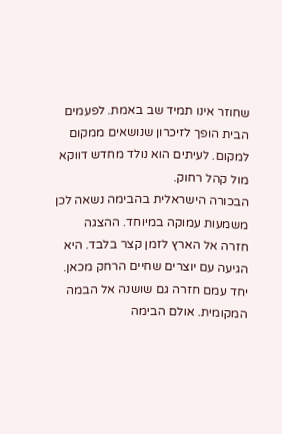שחוזר אינו תמיד שב באמת. לפעמים הבית הופך לזיכרון שנושאים ממקום למקום. לעיתים הוא נולד מחדש דווקא מול קהל רחוק.
הבכורה הישראלית בהבימה נשאה לכן משמעות עמוקה במיוחד. ההצגה חזרה אל הארץ לזמן קצר בלבד. היא הגיעה עם יוצרים שחיים הרחק מכאן.
יחד עמם חזרה גם שושנה אל הבמה המקומית. אולם הבימה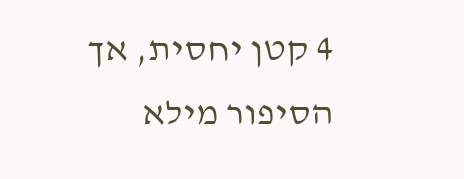4 קטן יחסית, אך הסיפור מילא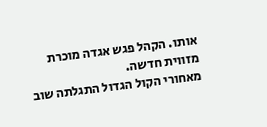אותו. הקהל פגש אגדה מוכרת מזווית חדשה.
מאחורי הקול הגדול התגלתה שוב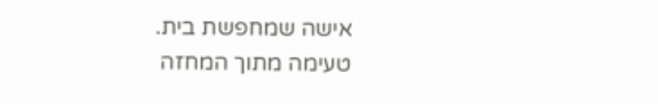אישה שמחפשת בית.
טעימה מתוך המחזה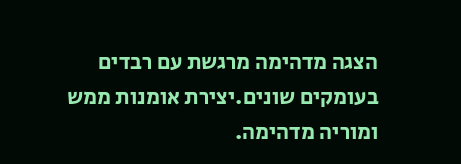הצגה מדהימה מרגשת עם רבדים בעומקים שונים.יצירת אומנות ממש
ומוריה מדהימה.